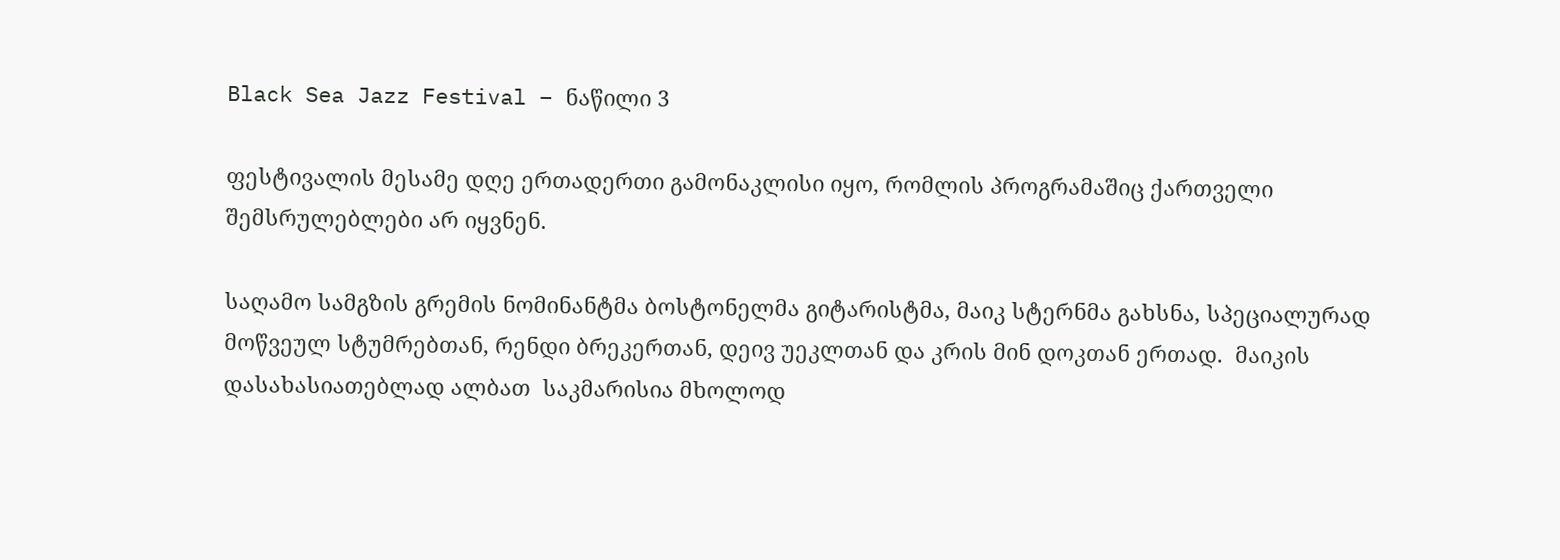Black Sea Jazz Festival – ნაწილი 3

ფესტივალის მესამე დღე ერთადერთი გამონაკლისი იყო, რომლის პროგრამაშიც ქართველი შემსრულებლები არ იყვნენ.

საღამო სამგზის გრემის ნომინანტმა ბოსტონელმა გიტარისტმა, მაიკ სტერნმა გახსნა, სპეციალურად მოწვეულ სტუმრებთან, რენდი ბრეკერთან, დეივ უეკლთან და კრის მინ დოკთან ერთად.  მაიკის დასახასიათებლად ალბათ  საკმარისია მხოლოდ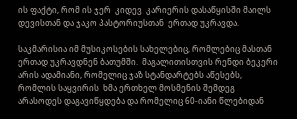ის ფაქტი, რომ ის ჯერ  კიდევ  კარიერის დასაწყისში მაილს დევისთან და ჯაკო პასტორიუსთან  ერთად უკრავდა.

საკმარისია იმ მუსიკოსების სახელებიც, რომლებიც მასთან ერთად უკრავდნენ ბათუმში.  მაგალითისთვის რენდი ბეკერი არის ადამიანი, რომელიც ჯაზ სტანდარტებს აწესებს, რომლის საყვირის  ხმა ერთხელ მოსმენის შემდეგ არასოდეს დაგავიწყდება და რომელიც 60-იანი წლებიდან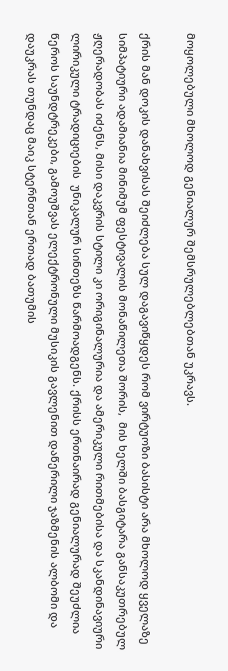მოყოლებული მხოლოდ გენიალურ შემსრულებლებთან უკრავს.

ქრის მან დოკის დანახვისას შეიძლება სულ დაგავიწყდეს რომ ვირტუოზი ბასისტი არა მხოლოდ ყველაზე სიმპატიური ადამიანია მინიმუმ ფესტივალის მონაწილეთა შორის,  მის ხელში ბასგიტარა განსაკუთრებულ ჟღერადობას იძენს, მისი დაკვრის სტილი კი ორიგინალურია და ამერიკული რითმებისა და სკანდინავიური ლირიკული ტრადიციების  უნიკალურ სინთეზს წარმოადგენს. ქრისს ერთნაირად გენიალურად შეუძლია წეროს საუნდტრეკები, გამოუშვას ელექტრონული მუსიკის გავლენით დაწერილი ჯაზმენის ალბომი და დაუკრას თუნდაც მაიკ სტერნთან ერთად ბათუმის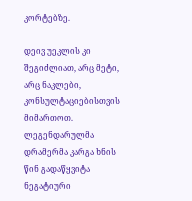კორტებზე.

დეივ უეკლის კი შეგიძლიათ, არც მეტი, არც ნაკლები, კონსულტაციებისთვის მიმართოთ.  ლეგენდარულმა დრამერმა კარგა ხნის წინ გადაწყვიტა ნეგატიური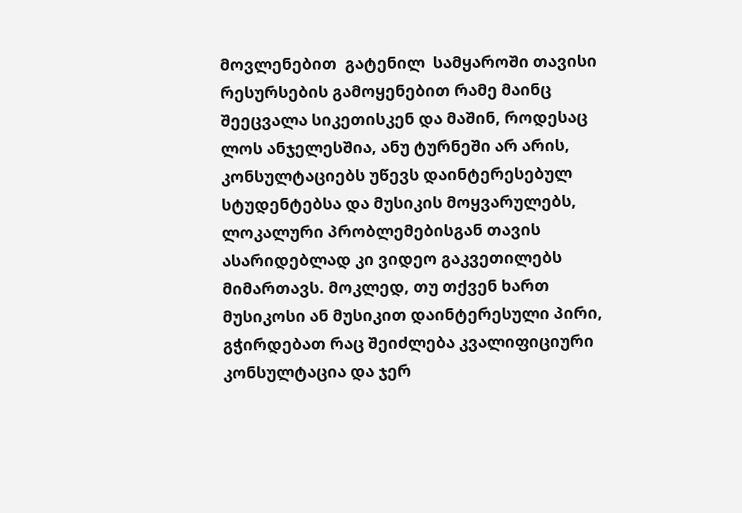მოვლენებით  გატენილ  სამყაროში თავისი რესურსების გამოყენებით რამე მაინც შეეცვალა სიკეთისკენ და მაშინ, როდესაც ლოს ანჯელესშია, ანუ ტურნეში არ არის, კონსულტაციებს უწევს დაინტერესებულ სტუდენტებსა და მუსიკის მოყვარულებს, ლოკალური პრობლემებისგან თავის ასარიდებლად კი ვიდეო გაკვეთილებს მიმართავს. მოკლედ, თუ თქვენ ხართ მუსიკოსი ან მუსიკით დაინტერესული პირი, გჭირდებათ რაც შეიძლება კვალიფიციური კონსულტაცია და ჯერ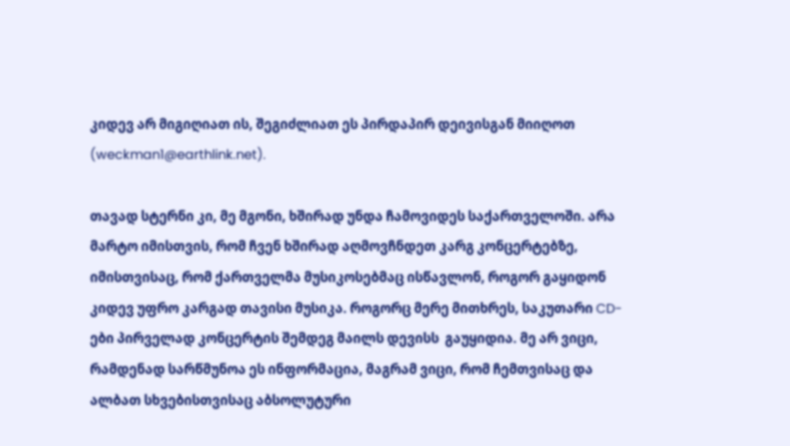კიდევ არ მიგიღიათ ის, შეგიძლიათ ეს პირდაპირ დეივისგან მიიღოთ (weckman1@earthlink.net).

თავად სტერნი კი, მე მგონი, ხშირად უნდა ჩამოვიდეს საქართველოში. არა მარტო იმისთვის, რომ ჩვენ ხშირად აღმოვჩნდეთ კარგ კონცერტებზე, იმისთვისაც, რომ ქართველმა მუსიკოსებმაც ისწავლონ, როგორ გაყიდონ კიდევ უფრო კარგად თავისი მუსიკა. როგორც მერე მითხრეს, საკუთარი CD-ები პირველად კონცერტის შემდეგ მაილს დევისს  გაუყიდია. მე არ ვიცი, რამდენად სარწმუნოა ეს ინფორმაცია, მაგრამ ვიცი, რომ ჩემთვისაც და ალბათ სხვებისთვისაც აბსოლუტური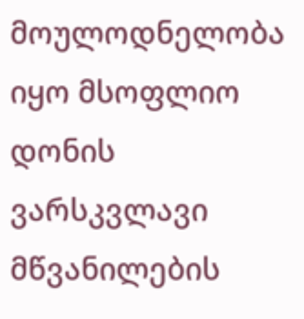მოულოდნელობა იყო მსოფლიო დონის ვარსკვლავი მწვანილების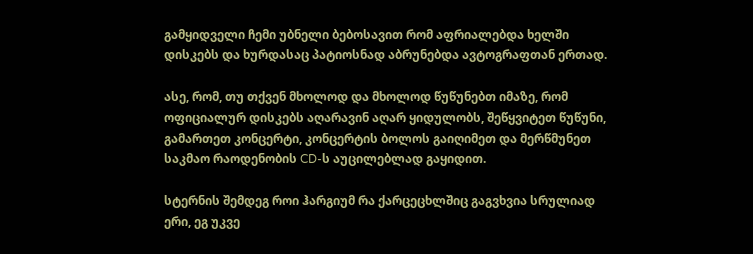გამყიდველი ჩემი უბნელი ბებოსავით რომ აფრიალებდა ხელში დისკებს და ხურდასაც პატიოსნად აბრუნებდა ავტოგრაფთან ერთად.

ასე, რომ, თუ თქვენ მხოლოდ და მხოლოდ წუწუნებთ იმაზე, რომ ოფიციალურ დისკებს აღარავინ აღარ ყიდულობს, შეწყვიტეთ წუწუნი, გამართეთ კონცერტი, კონცერტის ბოლოს გაიღიმეთ და მერწმუნეთ საკმაო რაოდენობის CD-ს აუცილებლად გაყიდით.

სტერნის შემდეგ როი ჰარგიუმ რა ქარცეცხლშიც გაგვხვია სრულიად ერი, ეგ უკვე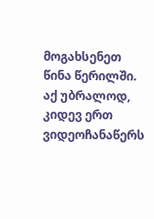მოგახსენეთ წინა წერილში. აქ უბრალოდ, კიდევ ერთ ვიდეოჩანაწერს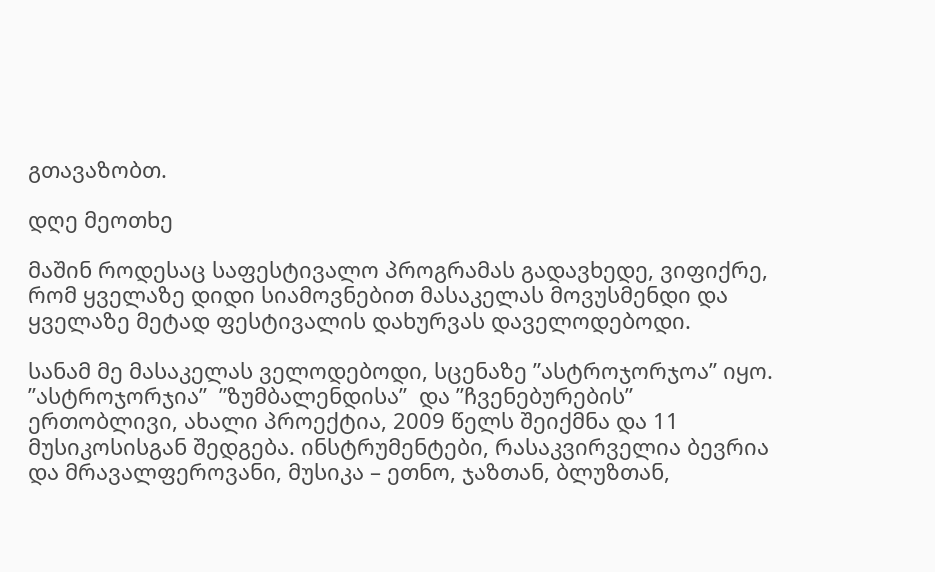გთავაზობთ.

დღე მეოთხე

მაშინ როდესაც საფესტივალო პროგრამას გადავხედე, ვიფიქრე, რომ ყველაზე დიდი სიამოვნებით მასაკელას მოვუსმენდი და ყველაზე მეტად ფესტივალის დახურვას დაველოდებოდი.

სანამ მე მასაკელას ველოდებოდი, სცენაზე ”ასტროჯორჯოა” იყო. ”ასტროჯორჯია”  ”ზუმბალენდისა”  და ”ჩვენებურების” ერთობლივი, ახალი პროექტია, 2009 წელს შეიქმნა და 11 მუსიკოსისგან შედგება. ინსტრუმენტები, რასაკვირველია ბევრია და მრავალფეროვანი, მუსიკა – ეთნო, ჯაზთან, ბლუზთან,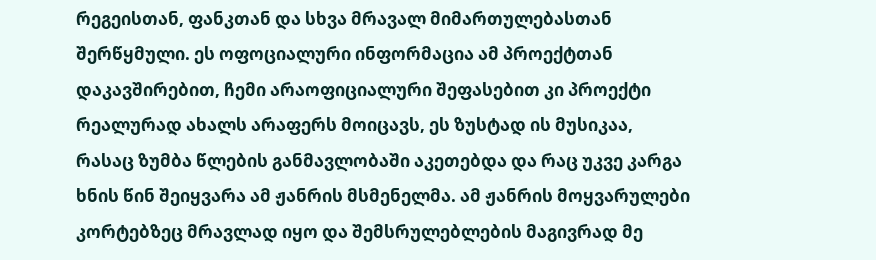რეგეისთან, ფანკთან და სხვა მრავალ მიმართულებასთან  შერწყმული. ეს ოფოციალური ინფორმაცია ამ პროექტთან დაკავშირებით, ჩემი არაოფიციალური შეფასებით კი პროექტი რეალურად ახალს არაფერს მოიცავს, ეს ზუსტად ის მუსიკაა, რასაც ზუმბა წლების განმავლობაში აკეთებდა და რაც უკვე კარგა ხნის წინ შეიყვარა ამ ჟანრის მსმენელმა. ამ ჟანრის მოყვარულები კორტებზეც მრავლად იყო და შემსრულებლების მაგივრად მე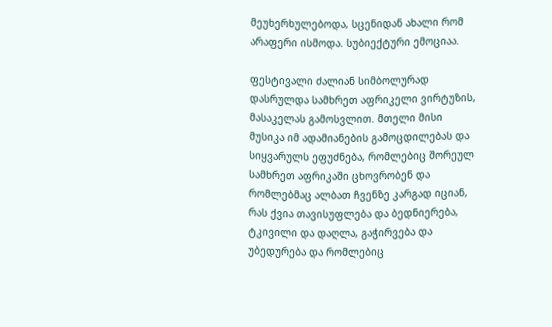მეუხერხულებოდა, სცენიდან ახალი რომ არაფერი ისმოდა. სუბიექტური ემოციაა.

ფესტივალი ძალიან სიმბოლურად დასრულდა სამხრეთ აფრიკელი ვირტუზის, მასაკელას გამოსვლით. მთელი მისი მუსიკა იმ ადამიანების გამოცდილებას და სიყვარულს ეფუძნება, რომლებიც შორეულ სამხრეთ აფრიკაში ცხოვრობენ და რომლებმაც ალბათ ჩვენზე კარგად იციან, რას ქვია თავისუფლება და ბედნიერება, ტკივილი და დაღლა, გაჭირვება და უბედურება და რომლებიც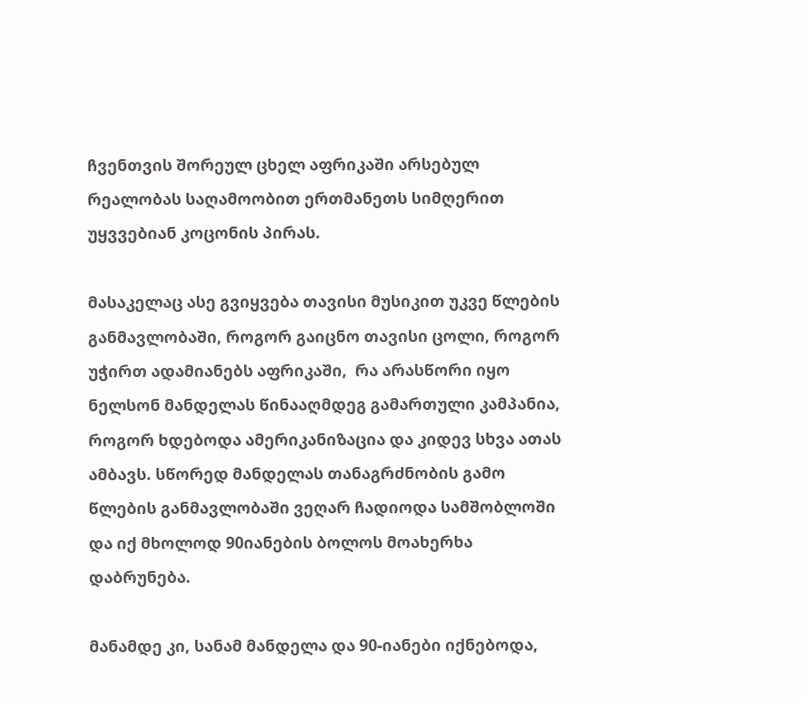ჩვენთვის შორეულ ცხელ აფრიკაში არსებულ რეალობას საღამოობით ერთმანეთს სიმღერით უყვვებიან კოცონის პირას.

მასაკელაც ასე გვიყვება თავისი მუსიკით უკვე წლების განმავლობაში, როგორ გაიცნო თავისი ცოლი, როგორ უჭირთ ადამიანებს აფრიკაში,  რა არასწორი იყო ნელსონ მანდელას წინააღმდეგ გამართული კამპანია, როგორ ხდებოდა ამერიკანიზაცია და კიდევ სხვა ათას ამბავს. სწორედ მანდელას თანაგრძნობის გამო წლების განმავლობაში ვეღარ ჩადიოდა სამშობლოში და იქ მხოლოდ 90იანების ბოლოს მოახერხა დაბრუნება.

მანამდე კი, სანამ მანდელა და 90-იანები იქნებოდა,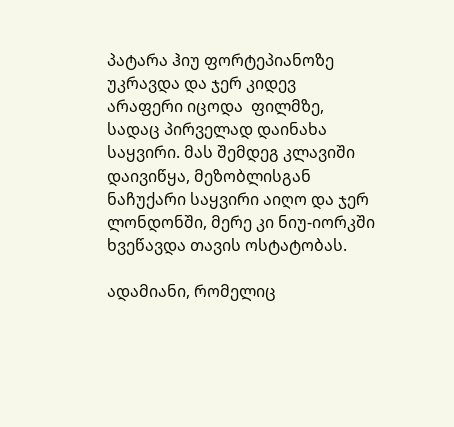პატარა ჰიუ ფორტეპიანოზე  უკრავდა და ჯერ კიდევ არაფერი იცოდა  ფილმზე, სადაც პირველად დაინახა საყვირი. მას შემდეგ კლავიში დაივიწყა, მეზობლისგან ნაჩუქარი საყვირი აიღო და ჯერ ლონდონში, მერე კი ნიუ-იორკში ხვეწავდა თავის ოსტატობას.

ადამიანი, რომელიც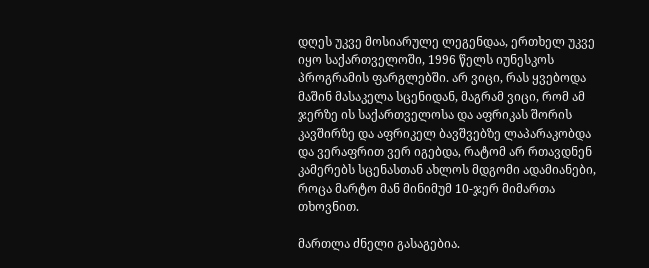დღეს უკვე მოსიარულე ლეგენდაა, ერთხელ უკვე იყო საქართველოში, 1996 წელს იუნესკოს პროგრამის ფარგლებში. არ ვიცი, რას ყვებოდა მაშინ მასაკელა სცენიდან, მაგრამ ვიცი, რომ ამ ჯერზე ის საქართველოსა და აფრიკას შორის კავშირზე და აფრიკელ ბავშვებზე ლაპარაკობდა და ვერაფრით ვერ იგებდა, რატომ არ რთავდნენ კამერებს სცენასთან ახლოს მდგომი ადამიანები, როცა მარტო მან მინიმუმ 10-ჯერ მიმართა თხოვნით.

მართლა ძნელი გასაგებია.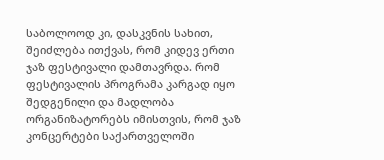საბოლოოდ კი, დასკვნის სახით, შეიძლება ითქვას, რომ კიდევ ერთი ჯაზ ფესტივალი დამთავრდა. რომ  ფესტივალის პროგრამა კარგად იყო შედგენილი და მადლობა ორგანიზატორებს იმისთვის, რომ ჯაზ კონცერტები საქართველოში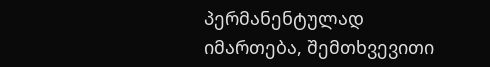პერმანენტულად იმართება, შემთხვევითი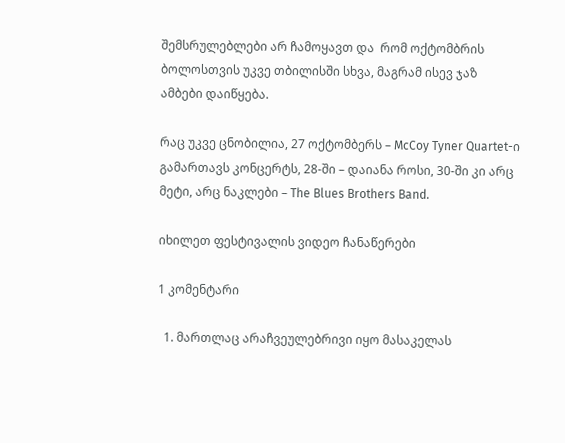შემსრულებლები არ ჩამოყავთ და  რომ ოქტომბრის ბოლოსთვის უკვე თბილისში სხვა, მაგრამ ისევ ჯაზ ამბები დაიწყება.

რაც უკვე ცნობილია, 27 ოქტომბერს – McCoy Tyner Quartet-ი გამართავს კონცერტს, 28-ში – დაიანა როსი, 30-ში კი არც მეტი, არც ნაკლები – The Blues Brothers Band.

იხილეთ ფესტივალის ვიდეო ჩანაწერები

1 კომენტარი

  1. მართლაც არაჩვეულებრივი იყო მასაკელას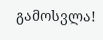გამოსვლა!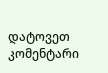დატოვეთ კომენტარი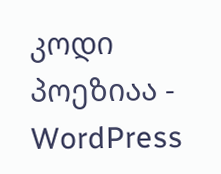კოდი პოეზიაა - WordPress